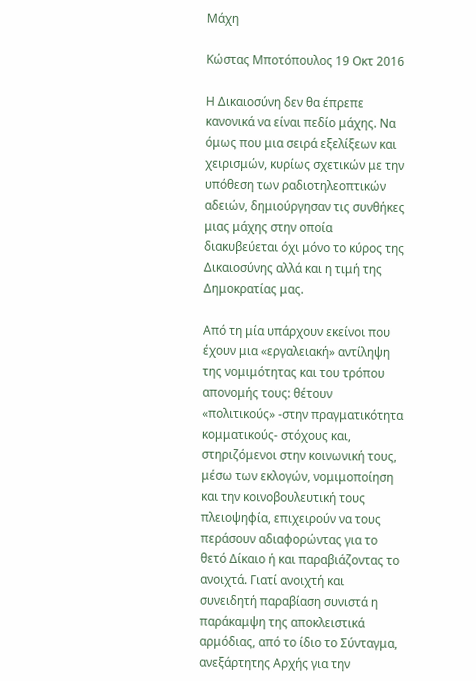Μάχη

Κώστας Μποτόπουλος 19 Οκτ 2016

Η Δικαιοσύνη δεν θα έπρεπε κανονικά να είναι πεδίο μάχης. Να όμως που μια σειρά εξελίξεων και χειρισμών, κυρίως σχετικών με την υπόθεση των ραδιοτηλεοπτικών αδειών, δημιούργησαν τις συνθήκες μιας μάχης στην οποία διακυβεύεται όχι μόνο το κύρος της Δικαιοσύνης αλλά και η τιμή της Δημοκρατίας μας.

Από τη μία υπάρχουν εκείνοι που έχουν μια «εργαλειακή» αντίληψη της νομιμότητας και του τρόπου απονομής τους: θέτουν «πολιτικούς» -στην πραγματικότητα κομματικούς- στόχους και, στηριζόμενοι στην κοινωνική τους, μέσω των εκλογών, νομιμοποίηση και την κοινοβουλευτική τους πλειοψηφία, επιχειρούν να τους περάσουν αδιαφορώντας για το θετό Δίκαιο ή και παραβιάζοντας το ανοιχτά. Γιατί ανοιχτή και συνειδητή παραβίαση συνιστά η παράκαμψη της αποκλειστικά αρμόδιας, από το ίδιο το Σύνταγμα, ανεξάρτητης Αρχής για την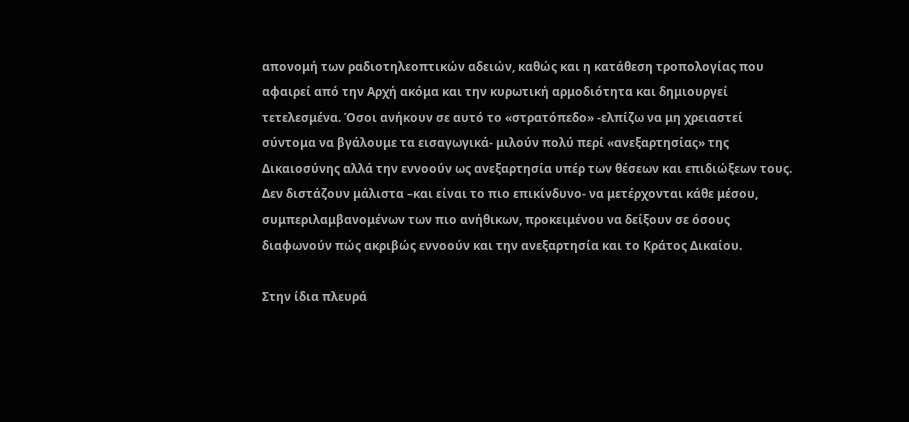απονομή των ραδιοτηλεοπτικών αδειών, καθώς και η κατάθεση τροπολογίας που αφαιρεί από την Αρχή ακόμα και την κυρωτική αρμοδιότητα και δημιουργεί τετελεσμένα. Όσοι ανήκουν σε αυτό το «στρατόπεδο» -ελπίζω να μη χρειαστεί σύντομα να βγάλουμε τα εισαγωγικά- μιλούν πολύ περί «ανεξαρτησίας» της Δικαιοσύνης αλλά την εννοούν ως ανεξαρτησία υπέρ των θέσεων και επιδιώξεων τους. Δεν διστάζουν μάλιστα –και είναι το πιο επικίνδυνο- να μετέρχονται κάθε μέσου, συμπεριλαμβανομένων των πιο ανήθικων, προκειμένου να δείξουν σε όσους διαφωνούν πώς ακριβώς εννοούν και την ανεξαρτησία και το Κράτος Δικαίου.

Στην ίδια πλευρά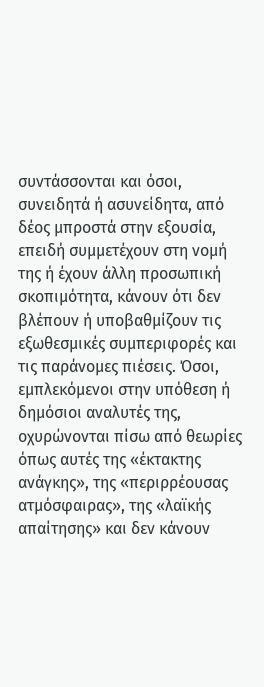συντάσσονται και όσοι, συνειδητά ή ασυνείδητα, από δέος μπροστά στην εξουσία, επειδή συμμετέχουν στη νομή της ή έχουν άλλη προσωπική σκοπιμότητα, κάνουν ότι δεν βλέπουν ή υποβαθμίζουν τις εξωθεσμικές συμπεριφορές και τις παράνομες πιέσεις. Όσοι, εμπλεκόμενοι στην υπόθεση ή δημόσιοι αναλυτές της, οχυρώνονται πίσω από θεωρίες όπως αυτές της «έκτακτης ανάγκης», της «περιρρέουσας ατμόσφαιρας», της «λαϊκής απαίτησης» και δεν κάνουν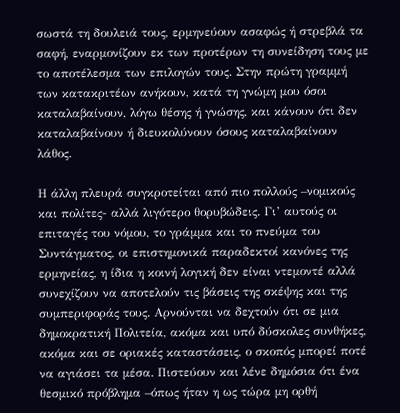σωστά τη δουλειά τους, ερμηνεύουν ασαφώς ή στρεβλά τα σαφή, εναρμονίζουν εκ των προτέρων τη συνείδηση τους με το αποτέλεσμα των επιλογών τους. Στην πρώτη γραμμή των κατακριτέων ανήκουν, κατά τη γνώμη μου όσοι καταλαβαίνουν, λόγω θέσης ή γνώσης, και κάνουν ότι δεν καταλαβαίνουν ή διευκολύνουν όσους καταλαβαίνουν λάθος.

Η άλλη πλευρά συγκροτείται από πιο πολλούς –νομικούς και πολίτες- αλλά λιγότερο θορυβώδεις. Γι’ αυτούς οι επιταγές του νόμου, το γράμμα και το πνεύμα του Συντάγματος, οι επιστημονικά παραδεκτοί κανόνες της ερμηνείας, η ίδια η κοινή λογική δεν είναι ντεμοντέ αλλά συνεχίζουν να αποτελούν τις βάσεις της σκέψης και της συμπεριφοράς τους. Αρνούνται να δεχτούν ότι σε μια δημοκρατική Πολιτεία, ακόμα και υπό δύσκολες συνθήκες, ακόμα και σε οριακές καταστάσεις, ο σκοπός μπορεί ποτέ να αγιάσει τα μέσα. Πιστεύουν και λένε δημόσια ότι ένα θεσμικό πρόβλημα –όπως ήταν η ως τώρα μη ορθή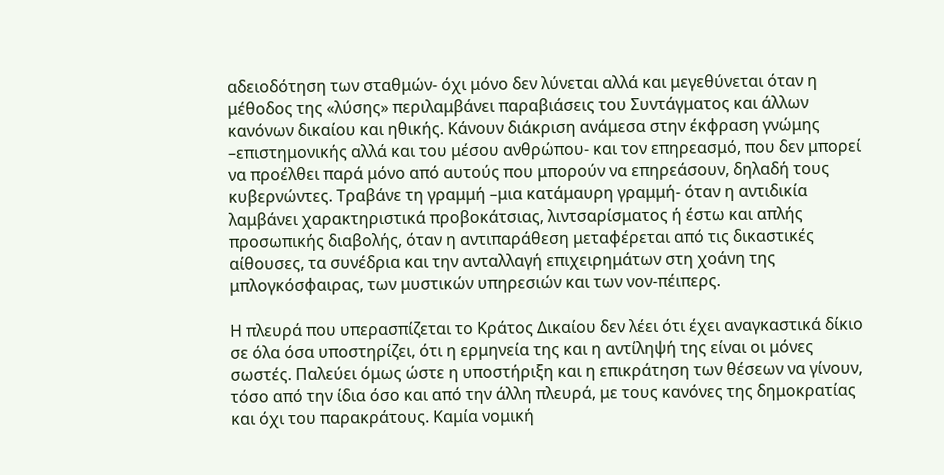αδειοδότηση των σταθμών- όχι μόνο δεν λύνεται αλλά και μεγεθύνεται όταν η μέθοδος της «λύσης» περιλαμβάνει παραβιάσεις του Συντάγματος και άλλων κανόνων δικαίου και ηθικής. Κάνουν διάκριση ανάμεσα στην έκφραση γνώμης –επιστημονικής αλλά και του μέσου ανθρώπου- και τον επηρεασμό, που δεν μπορεί να προέλθει παρά μόνο από αυτούς που μπορούν να επηρεάσουν, δηλαδή τους κυβερνώντες. Τραβάνε τη γραμμή –μια κατάμαυρη γραμμή- όταν η αντιδικία λαμβάνει χαρακτηριστικά προβοκάτσιας, λιντσαρίσματος ή έστω και απλής προσωπικής διαβολής, όταν η αντιπαράθεση μεταφέρεται από τις δικαστικές αίθουσες, τα συνέδρια και την ανταλλαγή επιχειρημάτων στη χοάνη της μπλογκόσφαιρας, των μυστικών υπηρεσιών και των νον-πέιπερς.

Η πλευρά που υπερασπίζεται το Κράτος Δικαίου δεν λέει ότι έχει αναγκαστικά δίκιο σε όλα όσα υποστηρίζει, ότι η ερμηνεία της και η αντίληψή της είναι οι μόνες σωστές. Παλεύει όμως ώστε η υποστήριξη και η επικράτηση των θέσεων να γίνουν, τόσο από την ίδια όσο και από την άλλη πλευρά, με τους κανόνες της δημοκρατίας και όχι του παρακράτους. Καμία νομική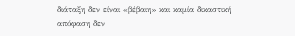διάταξη δεν είναι «βέβαιη» και καμία δικαστική απόφαση δεν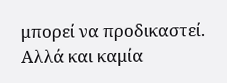μπορεί να προδικαστεί. Αλλά και καμία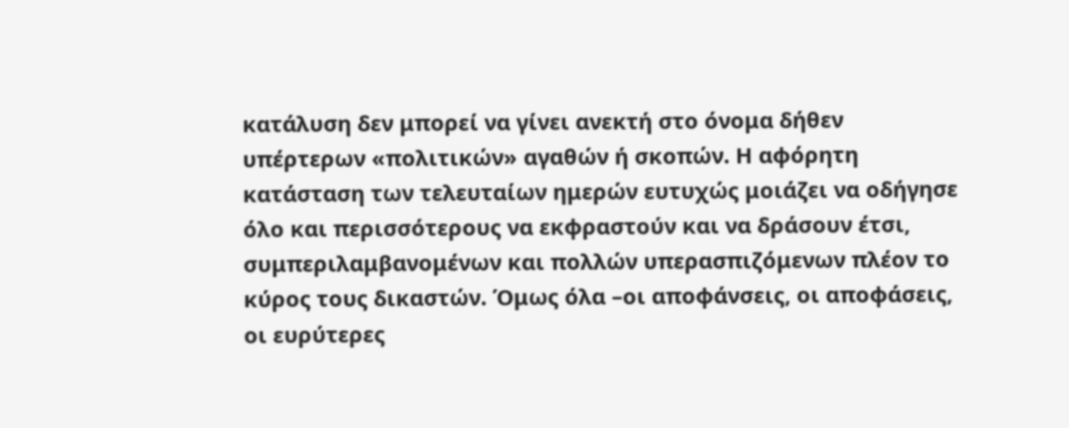κατάλυση δεν μπορεί να γίνει ανεκτή στο όνομα δήθεν υπέρτερων «πολιτικών» αγαθών ή σκοπών. Η αφόρητη κατάσταση των τελευταίων ημερών ευτυχώς μοιάζει να οδήγησε όλο και περισσότερους να εκφραστούν και να δράσουν έτσι, συμπεριλαμβανομένων και πολλών υπερασπιζόμενων πλέον το κύρος τους δικαστών. Όμως όλα –οι αποφάνσεις, οι αποφάσεις, οι ευρύτερες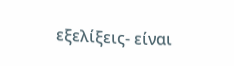εξελίξεις- είναι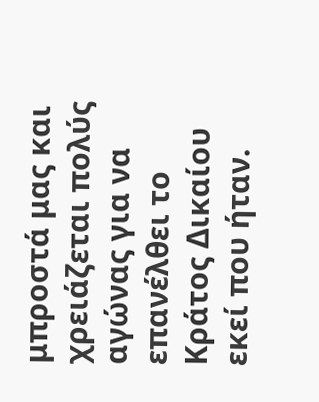μπροστά μας και χρειάζεται πολύς αγώνας για να επανέλθει το Κράτος Δικαίου εκεί που ήταν.